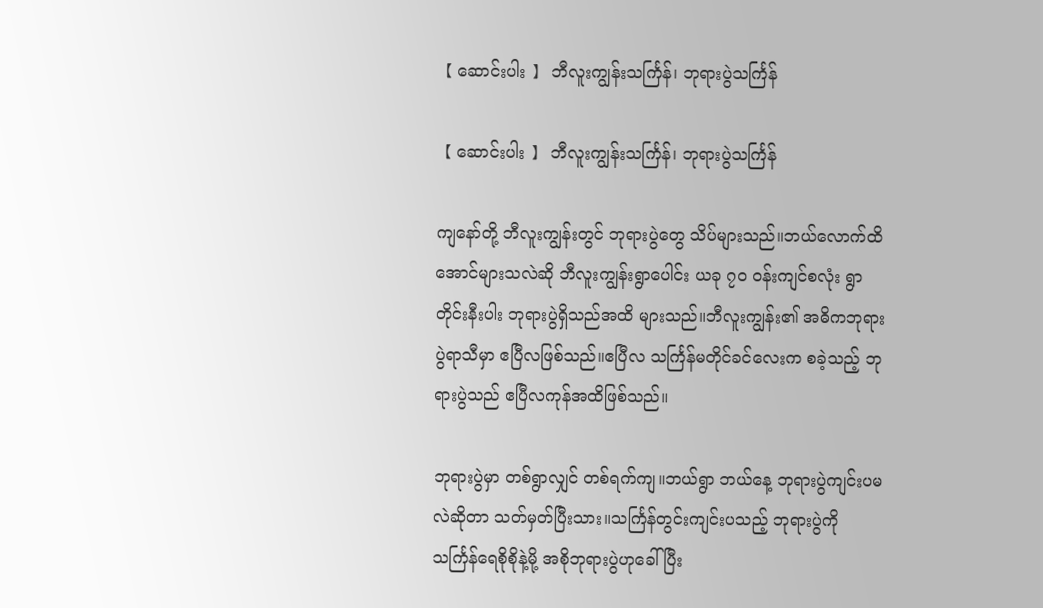【 ဆောင်းပါး 】 ဘီလူးကျွန်းသင်္ကြန်၊ ဘုရားပွဲသင်္ကြန်

【 ဆောင်းပါး 】 ဘီလူးကျွန်းသင်္ကြန်၊ ဘုရားပွဲသင်္ကြန်

ကျနော်တို့ ဘီလူးကျွန်းတွင် ဘုရားပွဲတွေ သိပ်များသည်။ဘယ်လောက်ထိအောင်များသလဲဆို ဘီလူးကျွန်းရွာပေါင်း ယခု ၇၀ ဝန်းကျင်စလုံး ရွာတိုင်းနီးပါး ဘုရားပွဲရှိသည်အထိ များသည်။ဘီလူးကျွန်း၏ အဓိကဘုရားပွဲရာသီမှာ ဧပြီလဖြစ်သည်။ဧပြီလ သင်္ကြန်မတိုင်ခင်လေးက စခဲ့သည့် ဘုရားပွဲသည် ဧပြီလကုန်အထိဖြစ်သည်။

ဘုရားပွဲမှာ တစ်ရွာလျှင် တစ်ရက်ကျ။ဘယ်ရွာ ဘယ်နေ့ ဘုရားပွဲကျင်းပမလဲဆိုတာ သတ်မှတ်ပြီးသား။သင်္ကြန်တွင်းကျင်းပသည့် ဘုရားပွဲကို သင်္ကြန်ရေစိုစိုနဲ့မို့ အစိုဘုရားပွဲဟုခေါ်ပြီး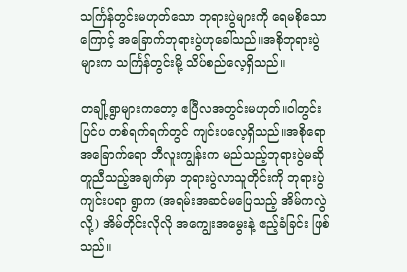သင်္ကြန်တွင်းမဟုတ်သော ဘုရားပွဲများကို ရေမစိုသောကြောင့် အခြောက်ဘုရားပွဲဟုခေါ်သည်။အစိုဘုရားပွဲများက သင်္ကြန်တွင်းမို့ သိပ်စည်လေ့ရှိသည်။

တချို့ရွာများကတော့ ဧပြီလအတွင်းမဟုတ်။ဝါတွင်းပြင်ပ တစ်ရက်ရက်တွင် ကျင်းပလေ့ရှိသည်။အစိုရောအခြောက်ရော ဘီလူးကျွန်းက မည်သည့်ဘုရားပွဲမဆို တူညီသည့်အချက်မှာ ဘုရားပွဲလာသူတိုင်းကို ဘုရားပွဲကျင်းပရာ ရွာက (အရမ်းအဆင်မပြေသည့် အိမ်ကလွဲလို့) အိမ်တိုင်းလိုလို အကျွေးအမွေးနဲ့ ဧည့်ခံခြင်း ဖြစ်သည်။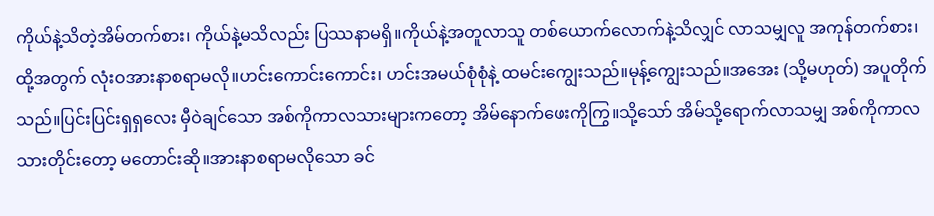ကိုယ်နဲ့သိတဲ့အိမ်တက်စား၊ ကိုယ်နဲ့မသိလည်း ပြဿနာမရှိ။ကိုယ်နဲ့အတူလာသူ တစ်ယောက်လောက်နဲ့သိလျှင် လာသမျှလူ အကုန်တက်စား၊ ထို့အတွက် လုံးဝအားနာစရာမလို။ဟင်းကောင်းကောင်း၊ ဟင်းအမယ်စုံစုံနဲ့ ထမင်းကျွေးသည်။မုန့်ကျွေးသည်။အအေး (သို့မဟုတ်) အပူတိုက်သည်။ပြင်းပြင်းရှရှလေး မှီဝဲချင်သော အစ်ကိုကာလသားများကတော့ အိမ်နောက်ဖေးကိုကြွ။သို့သော် အိမ်သို့ရောက်လာသမျှ အစ်ကိုကာလသားတိုင်းတော့ မတောင်းဆို။အားနာစရာမလိုသော ခင်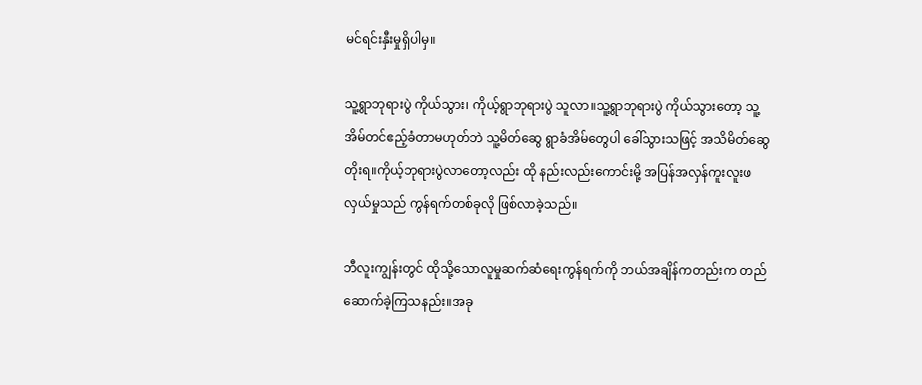မင်ရင်းနှီးမှုရှိပါမှ။

သူ့ရွာဘုရားပွဲ ကိုယ်သွား၊ ကိုယ့်ရွာဘုရားပွဲ သူလာ။သူ့ရွာဘုရားပွဲ ကိုယ်သွားတော့ သူ့အိမ်တင်ဧည့်ခံတာမဟုတ်ဘဲ သူ့မိတ်ဆွေ ရွာခံအိမ်တွေပါ ခေါ်သွားသဖြင့် အသိမိတ်ဆွေတိုးရ။ကိုယ့်ဘုရားပွဲလာတော့လည်း ထို နည်းလည်းကောင်းမို့ အပြန်အလှန်ကူးလူးဖလှယ်မှုသည် ကွန်ရက်တစ်ခုလို ဖြစ်လာခဲ့သည်။

ဘီလူးကျွန်းတွင် ထိုသို့သောလူမှုဆက်ဆံရေးကွန်ရက်ကို ဘယ်အချိန်ကတည်းက တည်ဆောက်ခဲ့ကြသနည်း။အခု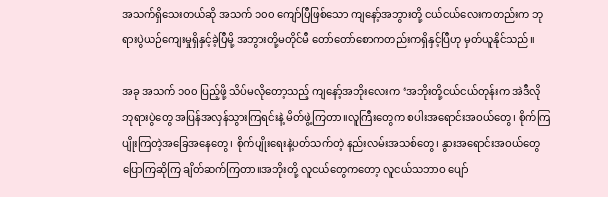အသက်ရှိသေးတယ်ဆို အသက် ၁၀၀ ကျော်ပြီဖြစ်သော ကျနော့်အဘွားတို့ ငယ်ငယ်လေးကတည်းက ဘုရားပွဲယဉ်ကျေးမှုရှိနှင့်ခဲ့ပြီမို့ အဘွားတို့မတိုင်မီ တော်တော်စောကတည်းကရှိနှင့်ပြီဟု မှတ်ယူနိုင်သည်။

အခု အသက် ၁၀၀ ပြည့်ဖို့ သိပ်မလိုတော့သည့် ကျနော့်အဘိုးလေးက ‘အဘိုးတို့ငယ်ငယ်တုန်းက အဲဒီလို ဘုရားပွဲတွေ အပြန်အလှန်သွားကြရင်းနဲ့ မိတ်ဖွဲ့ကြတာ။လူကြီးတွေက စပါးအရောင်းအဝယ်တွေ၊ စိုက်ကြပျိုးကြတဲ့အခြေအနေတွေ၊ စိုက်ပျိုးရေးနဲ့ပတ်သက်တဲ့ နည်းလမ်းအသစ်တွေ၊ နွားအရောင်းအဝယ်တွေ ပြောကြဆိုကြ ချိတ်ဆက်ကြတာ။အဘိုးတို့ လူငယ်တွေကတော့ လူငယ်သဘာဝ ပျော်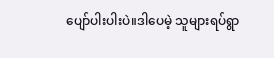ပျော်ပါးပါးပဲ။ဒါပေမဲ့ သူများရပ်ရွာ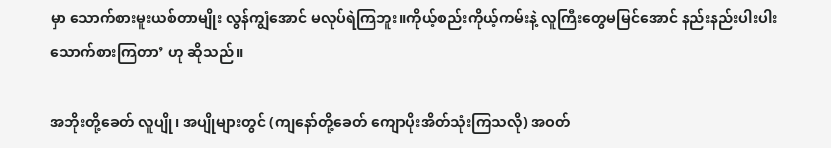မှာ သောက်စားမူးယစ်တာမျိုး လွန်ကျွံအောင် မလုပ်ရဲကြဘူး။ကိုယ့်စည်းကိုယ့်ကမ်းနဲ့ လူကြီးတွေမမြင်အောင် နည်းနည်းပါးပါးသောက်စားကြတာ’ ဟု ဆိုသည်။

အဘိုးတို့ခေတ် လူပျို၊ အပျိုများတွင် (ကျနော်တို့ခေတ် ကျောပိုးအိတ်သုံးကြသလို) အဝတ်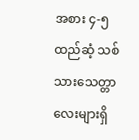အစား ၄-၅ ထည်ဆံ့ သစ်သားသေတ္တာလေးများရှိ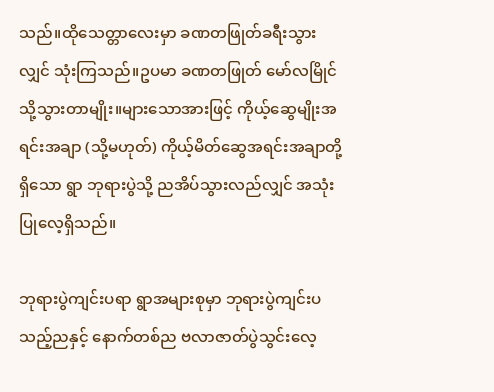သည်။ထိုသေတ္တာလေးမှာ ခဏတဖြုတ်ခရီးသွားလျှင် သုံးကြသည်။ဥပမာ ခဏတဖြုတ် မော်လမြိုင်သို့သွားတာမျိုး။များသောအားဖြင့် ကိုယ့်ဆွေမျိုးအရင်းအချာ (သို့မဟုတ်) ကိုယ့်မိတ်ဆွေအရင်းအချာတို့ရှိသော ရွာ ဘုရားပွဲသို့ ညအိပ်သွားလည်လျှင် အသုံးပြုလေ့ရှိသည်။

ဘုရားပွဲကျင်းပရာ ရွာအများစုမှာ ဘုရားပွဲကျင်းပသည့်ညနှင့် နောက်တစ်ည ဗလာဇာတ်ပွဲသွင်းလေ့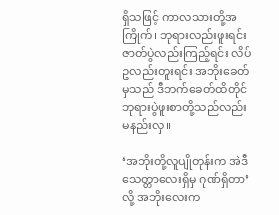ရှိသဖြင့် ကာလသားတို့အကြိုက်၊ ဘုရားလည်းဖူးရင်း ဇာတ်ပွဲလည်းကြည့်ရင်း လိပ်ဥလည်းတူးရင်း အဘိုးခေတ်မှသည် ဒီဘက်ခေတ်ထိတိုင် ဘုရားပွဲဖူးစာတို့သည်လည်း မနည်းလှ။

‘အဘိုးတို့လူပျိုတုန်းက အဲဒီသေတ္တာလေးရှိမှ ဂုဏ်ရှိတာ’လို့ အဘိုးလေးက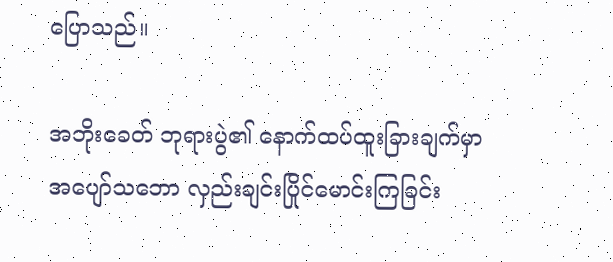ပြောသည်။

အဘိုးခေတ် ဘုရားပွဲ၏ နောက်ထပ်ထူးခြားချက်မှာ အပျော်သဘော လှည်းချင်းပြိုင်မောင်းကြခြင်း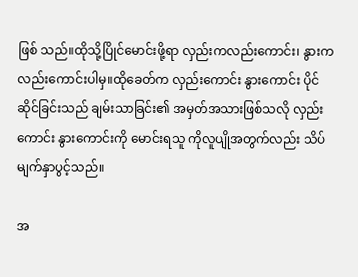ဖြစ် သည်။ထိုသို့ပြိုင်မောင်းဖို့ရာ လှည်းကလည်းကောင်း၊ နွားကလည်းကောင်းပါမှ။ထိုခေတ်က လှည်းကောင်း နွားကောင်း ပိုင်ဆိုင်ခြင်းသည် ချမ်းသာခြင်း၏ အမှတ်အသားဖြစ်သလို လှည်းကောင်း နွားကောင်းကို မောင်းရသူ ကိုလူပျိုအတွက်လည်း သိပ်မျက်နှာပွင့်သည်။

အ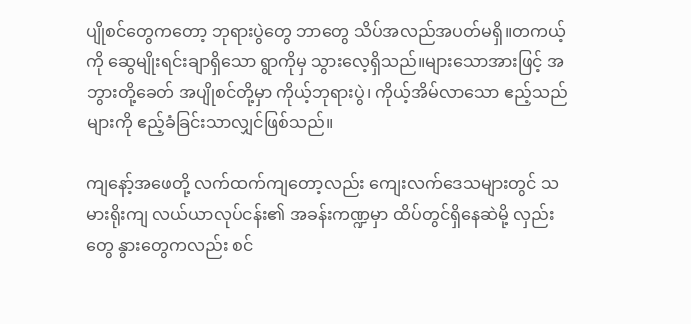ပျိုစင်တွေကတော့ ဘုရားပွဲတွေ ဘာတွေ သိပ်အလည်အပတ်မရှိ။တကယ့်ကို ဆွေမျိုးရင်းချာရှိသော ရွာကိုမှ သွားလေ့ရှိသည်။များသောအားဖြင့် အဘွားတို့ခေတ် အပျိုစင်တို့မှာ ကိုယ့်ဘုရားပွဲ၊ ကိုယ့်အိမ်လာသော ဧည့်သည်များကို ဧည့်ခံခြင်းသာလျှင်ဖြစ်သည်။

ကျနော့်အဖေတို့ လက်ထက်ကျတော့လည်း ကျေးလက်ဒေသများတွင် သမားရိုးကျ လယ်ယာလုပ်ငန်း၏ အခန်းကဏ္ဍမှာ ထိပ်တွင်ရှိနေဆဲမို့ လှည်းတွေ နွားတွေကလည်း စင်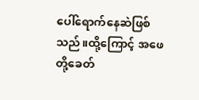ပေါ်ရောက်နေဆဲဖြစ်သည်။ထို့ကြောင့် အဖေတို့ခေတ်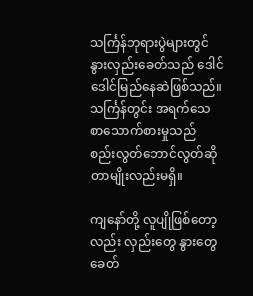သင်္ကြန်ဘုရားပွဲများတွင် နွားလှည်းခေတ်သည် ဒေါင်ဒေါင်မြည်နေဆဲဖြစ်သည်။သင်္ကြန်တွင်း အရက်သေစာသောက်စားမှုသည် စည်းလွတ်ဘောင်လွတ်ဆိုတာမျိုးလည်းမရှိ။

ကျနော်တို့ လူပျိုဖြစ်တော့လည်း လှည်းတွေ နွားတွေ ခေတ်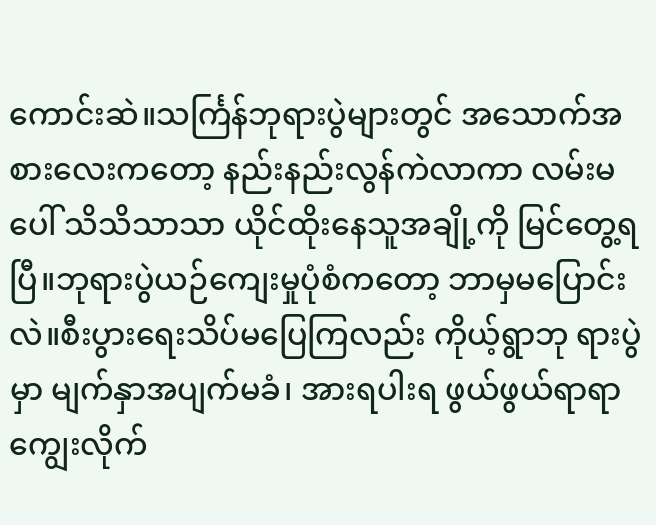ကောင်းဆဲ။သင်္ကြန်ဘုရားပွဲများတွင် အသောက်အစားလေးကတော့ နည်းနည်းလွန်ကဲလာကာ လမ်းမပေါ် သိသိသာသာ ယိုင်ထိုးနေသူအချို့ကို မြင်တွေ့ရပြီ။ဘုရားပွဲယဉ်ကျေးမှုပုံစံကတော့ ဘာမှမပြောင်းလဲ။စီးပွားရေးသိပ်မပြေကြလည်း ကိုယ့်ရွာဘု ရားပွဲမှာ မျက်နှာအပျက်မခံ၊ အားရပါးရ ဖွယ်ဖွယ်ရာရာ ကျွေးလိုက်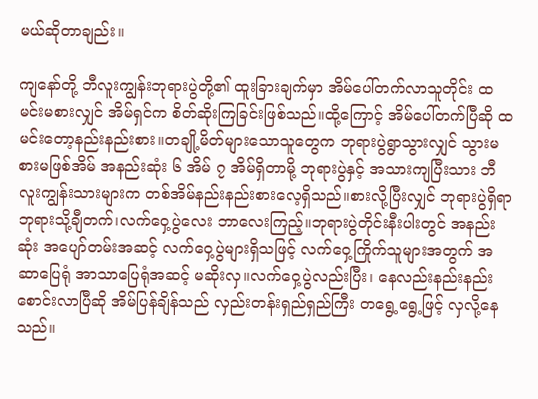မယ်ဆိုတာချည်း။

ကျနော်တို့ ဘီလူးကျွန်းဘုရားပွဲတို့၏ ထူးခြားချက်မှာ အိမ်ပေါ်တက်လာသူတိုင်း ထမင်းမစားလျှင် အိမ်ရှင်က စိတ်ဆိုးကြခြင်းဖြစ်သည်။ထို့ကြောင့် အိမ်ပေါ်တက်ပြီဆို ထမင်းတော့နည်းနည်းစား။တချို့မိတ်များသောသူတွေက ဘုရားပွဲရွာသွားလျှင် သွားမစားမဖြစ်အိမ် အနည်းဆုံး ၆ အိမ် ၇ အိမ်ရှိတာမို့ ဘုရားပွဲနှင့် အသားကျပြီးသား ဘီလူးကျွန်းသားများက တစ်အိမ်နည်းနည်းစားလေ့ရှိသည်။စားလို့ပြီးလျှင် ဘုရားပွဲရှိရာ ဘုရားသို့ချီတက်၊လက်ဝှေ့ပွဲလေး ဘာလေးကြည့်။ဘုရားပွဲတိုင်းနီးပါးတွင် အနည်းဆုံး အပျော်တမ်းအဆင့် လက်ဝှေ့ပွဲများရှိသဖြင့် လက်ဝှေ့ကြိုက်သူများအတွက် အဆာပြေရုံ အာသာပြေရုံအဆင့် မဆိုးလှ။လက်ဝှေ့ပွဲလည်းပြီး၊ နေလည်းနည်းနည်းစောင်းလာပြီဆို အိမ်ပြန်ချိန်သည် လှည်းတန်းရှည်ရှည်ကြီး တရွေ့ရွေ့ဖြင့် လှလို့နေသည်။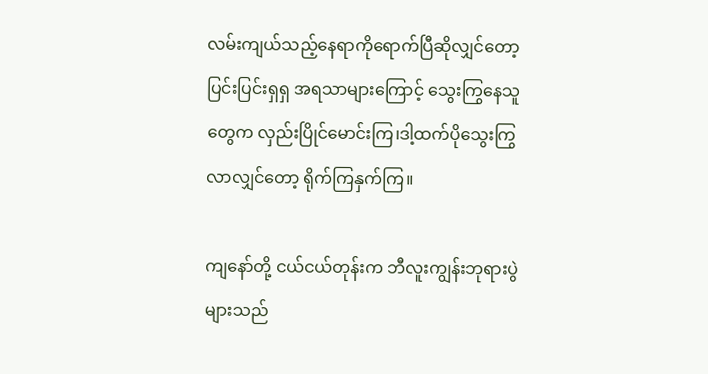လမ်းကျယ်သည့်နေရာကိုရောက်ပြီဆိုလျှင်တော့ ပြင်းပြင်းရှရှ အရသာများကြောင့် သွေးကြွနေသူတွေက လှည်းပြိုင်မောင်းကြ၊ဒါ့ထက်ပိုသွေးကြွလာလျှင်တော့ ရိုက်ကြနှက်ကြ။

ကျနော်တို့ ငယ်ငယ်တုန်းက ဘီလူးကျွန်းဘုရားပွဲများသည်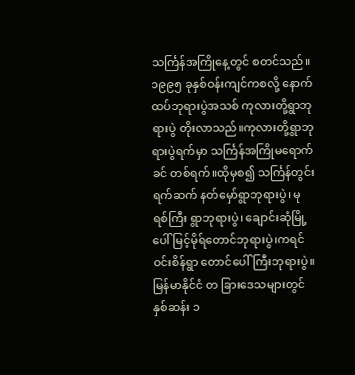သင်္ကြန်အကြိုနေ့တွင် စတင်သည်။ ၁၉၉၅ ခုနှစ်ဝန်းကျင်ကစလို့ နောက်ထပ်ဘုရားပွဲအသစ် ကုလားတို့ရွာဘုရားပွဲ တိုးလာသည်။ကုလားတို့ရွာဘုရားပွဲရက်မှာ သင်္ကြန်အကြိုမရောက်ခင် တစ်ရက်။ထိုမှစ၍ သင်္ကြန်တွင်းရက်ဆက် နတ်မှော်ရွာဘုရားပွဲ၊ မုရစ်ကြီး ရွာဘုရားပွဲ၊ ချောင်းဆုံမြို့ပေါ် မြင့်မိုရ်တောင်ဘုရားပွဲ၊ကရင်ဝင်းစိန်ရွာ တောင်ပေါ်ကြီးဘုရားပွဲ။မြန်မာနိုင်ငံ တ ခြားဒေသများတွင် နှစ်ဆန်း ၁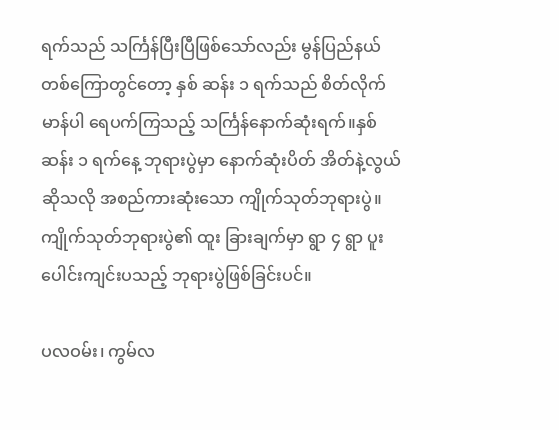ရက်သည် သင်္ကြန်ပြီးပြီဖြစ်သော်လည်း မွန်ပြည်နယ်တစ်ကြောတွင်တော့ နှစ် ဆန်း ၁ ရက်သည် စိတ်လိုက်မာန်ပါ ရေပက်ကြသည့် သင်္ကြန်နောက်ဆုံးရက်။နှစ်ဆန်း ၁ ရက်နေ့ ဘုရားပွဲမှာ နောက်ဆုံးပိတ် အိတ်နဲ့လွယ်ဆိုသလို အစည်ကားဆုံးသော ကျိုက်သုတ်ဘုရားပွဲ။ကျိုက်သုတ်ဘုရားပွဲ၏ ထူး ခြားချက်မှာ ရွာ ၄ ရွာ ပူးပေါင်းကျင်းပသည့် ဘုရားပွဲဖြစ်ခြင်းပင်။

ပလဝမ်း၊ ကွမ်လ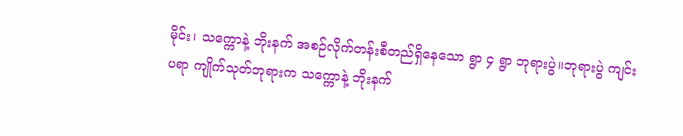မိုင်း၊ သက္ကောနဲ့ ဘိုးနက် အစဉ်လိုက်တန်းစီတည်ရှိနေသော ရွာ ၄ ရွာ ဘုရားပွဲ။ဘုရားပွဲ ကျင်းပရာ ကျိုက်သုတ်ဘုရားက သက္ကောနဲ့ ဘိုးနက်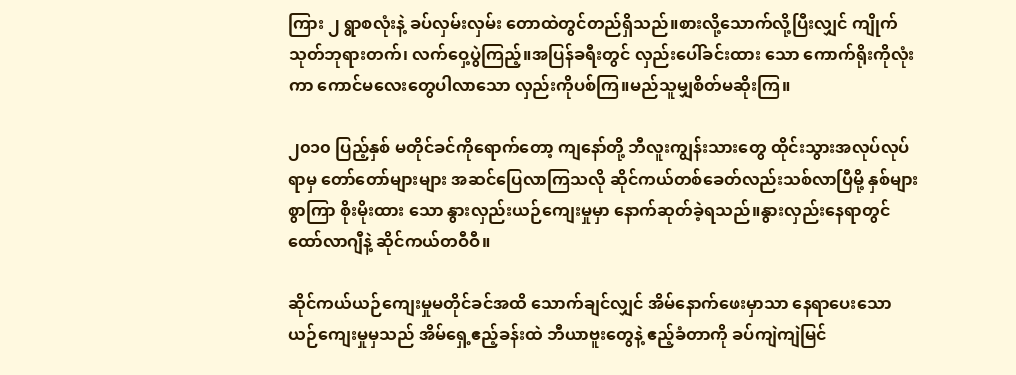ကြား ၂ ရွာစလုံးနဲ့ ခပ်လှမ်းလှမ်း တောထဲတွင်တည်ရှိသည်။စားလို့သောက်လို့ပြီးလျှင် ကျိုက်သုတ်ဘုရားတက်၊ လက်ဝှေ့ပွဲကြည့်။အပြန်ခရီးတွင် လှည်းပေါ်ခင်းထား သော ကောက်ရိုးကိုလုံးကာ ကောင်မလေးတွေပါလာသော လှည်းကိုပစ်ကြ။မည်သူမျှစိတ်မဆိုးကြ။

၂၀၁၀ ပြည့်နှစ် မတိုင်ခင်ကိုရောက်တော့ ကျနော်တို့ ဘီလူးကျွန်းသားတွေ ထိုင်းသွားအလုပ်လုပ်ရာမှ တော်တော်များများ အဆင်ပြေလာကြသလို ဆိုင်ကယ်တစ်ခေတ်လည်းသစ်လာပြီမို့ နှစ်များစွာကြာ စိုးမိုးထား သော နွားလှည်းယဉ်ကျေးမှုမှာ နောက်ဆုတ်ခဲ့ရသည်။နွားလှည်းနေရာတွင် ထော်လာဂျီနဲ့ ဆိုင်ကယ်တဝီဝီ။

ဆိုင်ကယ်ယဉ်ကျေးမှုမတိုင်ခင်အထိ သောက်ချင်လျှင် အိမ်နောက်ဖေးမှာသာ နေရာပေးသော ယဉ်ကျေးမှုမှသည် အိမ်ရှေ့ဧည့်ခန်းထဲ ဘီယာဗူးတွေနဲ့ ဧည့်ခံတာကို ခပ်ကျဲကျဲမြင်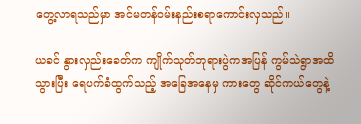တွေ့လာရသည်မှာ အင်မတန်ဝမ်းနည်းစရာကောင်းလှသည်။

ယခင် နွားလှည်းခေတ်က ကျိုက်သုတ်ဘုရားပွဲကအပြန် ကွမ်သဲရွာအထိသွားပြီး ရေပက်ခံထွက်သည့် အခြေအနေမှ ကားတွေ ဆိုင်ကယ်တွေနဲ့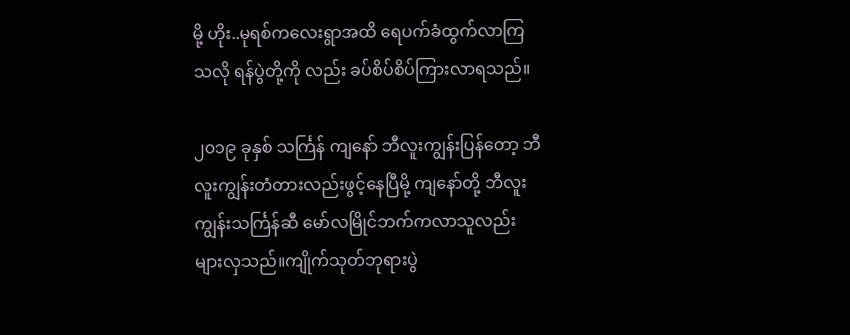မို့ ဟိုး..မုရစ်ကလေးရွာအထိ ရေပက်ခံထွက်လာကြသလို ရန်ပွဲတို့ကို လည်း ခပ်စိပ်စိပ်ကြားလာရသည်။

၂၀၁၉ ခုနှစ် သင်္ကြန် ကျနော် ဘီလူးကျွန်းပြန်တော့ ဘီလူးကျွန်းတံတားလည်းဖွင့်နေပြီမို့ ကျနော်တို့ ဘီလူးကျွန်းသင်္ကြန်ဆီ မော်လမြိုင်ဘက်ကလာသူလည်း များလှသည်။ကျိုက်သုတ်ဘုရားပွဲ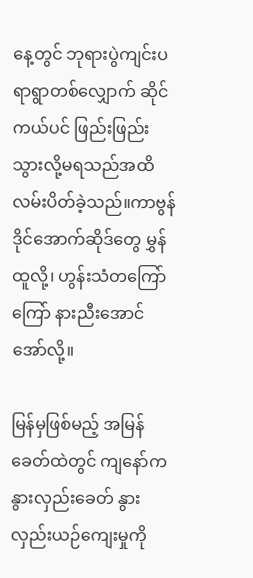နေ့တွင် ဘုရားပွဲကျင်းပရာရွာတစ်လျှောက် ဆိုင်ကယ်ပင် ဖြည်းဖြည်းသွားလို့မရသည်အထိ လမ်းပိတ်ခဲ့သည်။ကာဗွန်ဒိုင်အောက်ဆိုဒ်တွေ မွှန်ထူလို့၊ ဟွန်းသံတကြော်ကြော် နားညီးအောင်အော်လို့။

မြန်မှဖြစ်မည့် အမြန်ခေတ်ထဲတွင် ကျနော်က နွားလှည်းခေတ် နွားလှည်းယဉ်ကျေးမှုကို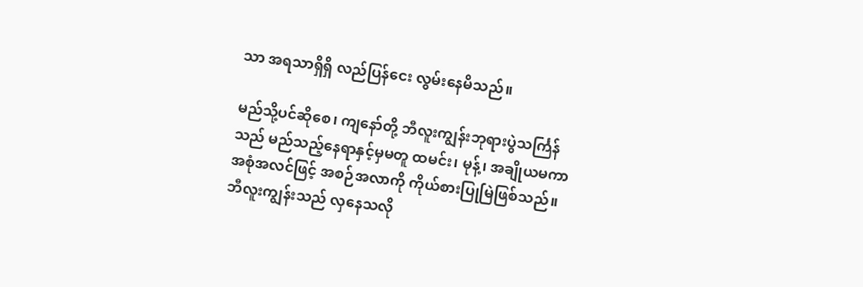သာ အရသာရှိရှိ လည်ပြန်ငေး လွမ်းနေမိသည်။

မည်သို့ပင်ဆိုစေ၊ ကျနော်တို့ ဘီလူးကျွန်းဘုရားပွဲသင်္ကြန်သည် မည်သည့်နေရာနှင့်မှမတူ ထမင်း၊ မုန့်၊ အချိုယမကာ အစုံအလင်ဖြင့် အစဉ်အလာကို ကိုယ်စားပြုမြဲဖြစ်သည်။ဘီလူးကျွန်းသည် လှနေသလို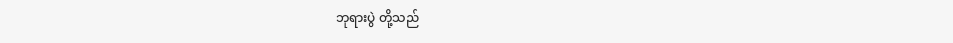ဘုရားပွဲ တို့သည်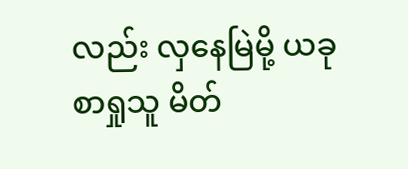လည်း လှနေမြဲမို့ ယခုစာရှုသူ မိတ်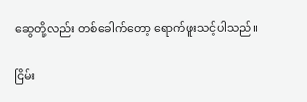ဆွေတို့လည်း တစ်ခေါက်တော့ ရောက်ဖူးသင့်ပါသည်။

ငြိမ်း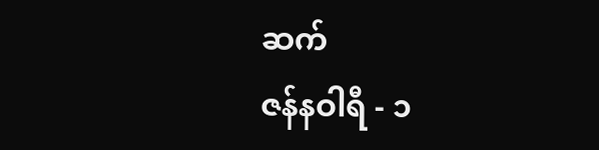ဆက်
ဇန်နဝါရီ - ၁